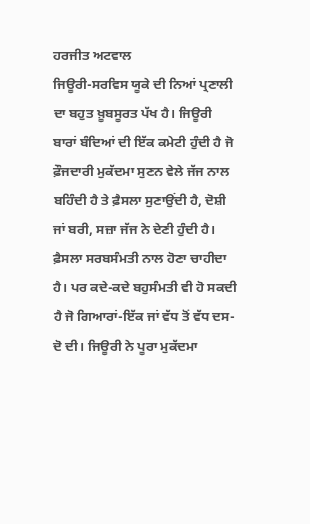ਹਰਜੀਤ ਅਟਵਾਲ
ਜਿਊਰੀ-ਸਰਵਿਸ ਯੂਕੇ ਦੀ ਨਿਆਂ ਪ੍ਰਣਾਲੀ ਦਾ ਬਹੁਤ ਖ਼ੂਬਸੂਰਤ ਪੱਖ ਹੈ। ਜਿਊਰੀ ਬਾਰਾਂ ਬੰਦਿਆਂ ਦੀ ਇੱਕ ਕਮੇਟੀ ਹੁੰਦੀ ਹੈ ਜੋ ਫ਼ੌਜਦਾਰੀ ਮੁਕੱਦਮਾ ਸੁਣਨ ਵੇਲੇ ਜੱਜ ਨਾਲ ਬਹਿੰਦੀ ਹੈ ਤੇ ਫ਼ੈਸਲਾ ਸੁਣਾਉਂਦੀ ਹੈ, ਦੋਸ਼ੀ ਜਾਂ ਬਰੀ, ਸਜ਼ਾ ਜੱਜ ਨੇ ਦੇਣੀ ਹੁੰਦੀ ਹੈ। ਫ਼ੈਸਲਾ ਸਰਬਸੰਮਤੀ ਨਾਲ ਹੋਣਾ ਚਾਹੀਦਾ ਹੈ। ਪਰ ਕਦੇ-ਕਦੇ ਬਹੁਸੰਮਤੀ ਵੀ ਹੋ ਸਕਦੀ ਹੈ ਜੋ ਗਿਆਰਾਂ-ਇੱਕ ਜਾਂ ਵੱਧ ਤੋਂ ਵੱਧ ਦਸ-ਦੋ ਦੀ। ਜਿਊਰੀ ਨੇ ਪੂਰਾ ਮੁਕੱਦਮਾ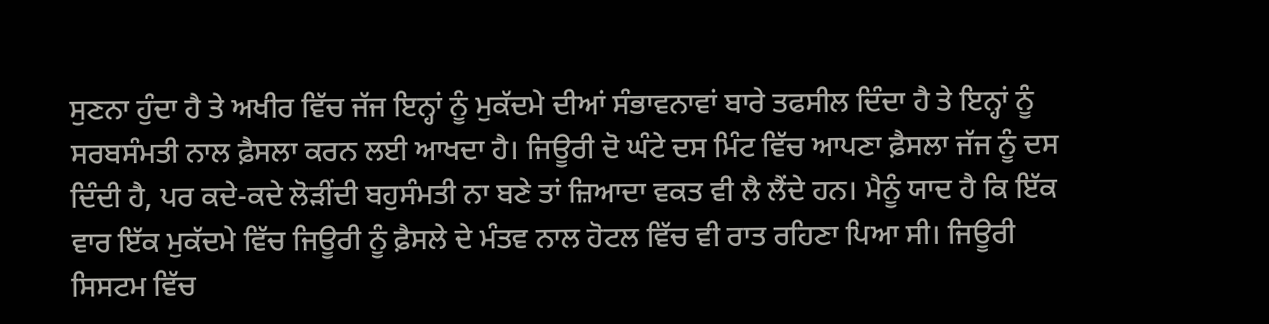ਸੁਣਨਾ ਹੁੰਦਾ ਹੈ ਤੇ ਅਖੀਰ ਵਿੱਚ ਜੱਜ ਇਨ੍ਹਾਂ ਨੂੰ ਮੁਕੱਦਮੇ ਦੀਆਂ ਸੰਭਾਵਨਾਵਾਂ ਬਾਰੇ ਤਫਸੀਲ ਦਿੰਦਾ ਹੈ ਤੇ ਇਨ੍ਹਾਂ ਨੂੰ ਸਰਬਸੰਮਤੀ ਨਾਲ ਫ਼ੈਸਲਾ ਕਰਨ ਲਈ ਆਖਦਾ ਹੈ। ਜਿਊਰੀ ਦੋ ਘੰਟੇ ਦਸ ਮਿੰਟ ਵਿੱਚ ਆਪਣਾ ਫ਼ੈਸਲਾ ਜੱਜ ਨੂੰ ਦਸ ਦਿੰਦੀ ਹੈ, ਪਰ ਕਦੇ-ਕਦੇ ਲੋੜੀਂਦੀ ਬਹੁਸੰਮਤੀ ਨਾ ਬਣੇ ਤਾਂ ਜ਼ਿਆਦਾ ਵਕਤ ਵੀ ਲੈ ਲੈਂਦੇ ਹਨ। ਮੈਨੂੰ ਯਾਦ ਹੈ ਕਿ ਇੱਕ ਵਾਰ ਇੱਕ ਮੁਕੱਦਮੇ ਵਿੱਚ ਜਿਊਰੀ ਨੂੰ ਫ਼ੈਸਲੇ ਦੇ ਮੰਤਵ ਨਾਲ ਹੋਟਲ ਵਿੱਚ ਵੀ ਰਾਤ ਰਹਿਣਾ ਪਿਆ ਸੀ। ਜਿਊਰੀ ਸਿਸਟਮ ਵਿੱਚ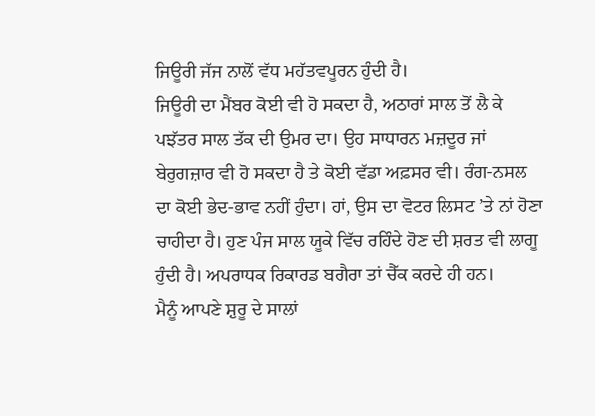ਜਿਊਰੀ ਜੱਜ ਨਾਲੋਂ ਵੱਧ ਮਹੱਤਵਪੂਰਨ ਹੁੰਦੀ ਹੈ।
ਜਿਊਰੀ ਦਾ ਮੈਂਬਰ ਕੋਈ ਵੀ ਹੋ ਸਕਦਾ ਹੈ, ਅਠਾਰਾਂ ਸਾਲ ਤੋਂ ਲੈ ਕੇ ਪਝੱਤਰ ਸਾਲ ਤੱਕ ਦੀ ਉਮਰ ਦਾ। ਉਹ ਸਾਧਾਰਨ ਮਜ਼ਦੂਰ ਜਾਂ ਬੇਰੁਗਜ਼ਾਰ ਵੀ ਹੋ ਸਕਦਾ ਹੈ ਤੇ ਕੋਈ ਵੱਡਾ ਅਫ਼ਸਰ ਵੀ। ਰੰਗ-ਨਸਲ ਦਾ ਕੋਈ ਭੇਦ-ਭਾਵ ਨਹੀਂ ਹੁੰਦਾ। ਹਾਂ, ਉਸ ਦਾ ਵੋਟਰ ਲਿਸਟ ’ਤੇ ਨਾਂ ਹੋਣਾ ਚਾਹੀਦਾ ਹੈ। ਹੁਣ ਪੰਜ ਸਾਲ ਯੂਕੇ ਵਿੱਚ ਰਹਿੰਦੇ ਹੋਣ ਦੀ ਸ਼ਰਤ ਵੀ ਲਾਗੂ ਹੁੰਦੀ ਹੈ। ਅਪਰਾਧਕ ਰਿਕਾਰਡ ਬਗੈਰਾ ਤਾਂ ਚੈੱਕ ਕਰਦੇ ਹੀ ਹਨ।
ਮੈਨੂੰ ਆਪਣੇ ਸ਼ੁਰੂ ਦੇ ਸਾਲਾਂ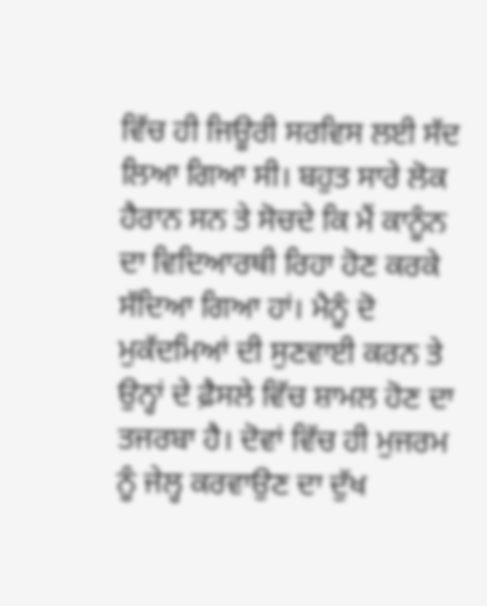ਵਿੱਚ ਹੀ ਜਿਊਰੀ ਸਰਵਿਸ ਲਈ ਸੱਦ ਲਿਆ ਗਿਆ ਸੀ। ਬਹੁਤ ਸਾਰੇ ਲੋਕ ਹੈਰਾਨ ਸਨ ਤੇ ਸੋਚਦੇ ਕਿ ਮੈਂ ਕਾਨੂੰਨ ਦਾ ਵਿਦਿਆਰਥੀ ਰਿਹਾ ਹੋਣ ਕਰਕੇ ਸੱਦਿਆ ਗਿਆ ਹਾਂ। ਮੈਨੂੰ ਦੋ ਮੁਕੱਦਮਿਆਂ ਦੀ ਸੁਣਵਾਈ ਕਰਨ ਤੇ ਉਨ੍ਹਾਂ ਦੇ ਫ਼ੈਸਲੇ ਵਿੱਚ ਸ਼ਾਮਲ ਹੋਣ ਦਾ ਤਜਰਬਾ ਹੈ। ਦੋਵਾਂ ਵਿੱਚ ਹੀ ਮੁਜਰਮ ਨੂੰ ਜੇਲ੍ਹ ਕਰਵਾਉਣ ਦਾ ਦੁੱਖ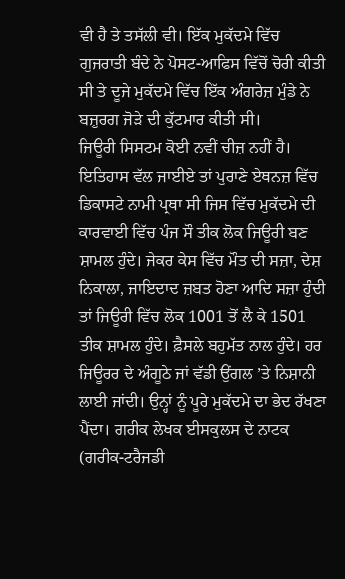ਵੀ ਹੈ ਤੇ ਤਸੱਲੀ ਵੀ। ਇੱਕ ਮੁਕੱਦਮੇ ਵਿੱਚ ਗੁਜਰਾਤੀ ਬੰਦੇ ਨੇ ਪੋਸਟ-ਆਫਿਸ ਵਿੱਚੋਂ ਚੋਰੀ ਕੀਤੀ ਸੀ ਤੇ ਦੂਜੇ ਮੁਕੱਦਮੇ ਵਿੱਚ ਇੱਕ ਅੰਗਰੇਜ਼ ਮੁੰਡੇ ਨੇ ਬਜ਼ੁਰਗ ਜੋੜੇ ਦੀ ਕੁੱਟਮਾਰ ਕੀਤੀ ਸੀ।
ਜਿਊਰੀ ਸਿਸਟਮ ਕੋਈ ਨਵੀਂ ਚੀਜ਼ ਨਹੀਂ ਹੈ। ਇਤਿਹਾਸ ਵੱਲ ਜਾਈਏ ਤਾਂ ਪੁਰਾਣੇ ਏਥਨਜ਼ ਵਿੱਚ ਡਿਕਾਸਟੇ ਨਾਮੀ ਪ੍ਰਥਾ ਸੀ ਜਿਸ ਵਿੱਚ ਮੁਕੱਦਮੇ ਦੀ ਕਾਰਵਾਈ ਵਿੱਚ ਪੰਜ ਸੌ ਤੀਕ ਲੋਕ ਜਿਊਰੀ ਬਣ ਸ਼ਾਮਲ ਹੁੰਦੇ। ਜੇਕਰ ਕੇਸ ਵਿੱਚ ਮੌਤ ਦੀ ਸਜ਼ਾ, ਦੇਸ਼ ਨਿਕਾਲਾ, ਜਾਇਦਾਦ ਜ਼ਬਤ ਹੋਣਾ ਆਦਿ ਸਜ਼ਾ ਹੁੰਦੀ ਤਾਂ ਜਿਊਰੀ ਵਿੱਚ ਲੋਕ 1001 ਤੋਂ ਲੈ ਕੇ 1501 ਤੀਕ ਸ਼ਾਮਲ ਹੁੰਦੇ। ਫ਼ੈਸਲੇ ਬਹੁਮੱਤ ਨਾਲ ਹੁੰਦੇ। ਹਰ ਜਿਊਰਰ ਦੇ ਅੰਗੂਠੇ ਜਾਂ ਵੱਡੀ ਉਂਗਲ ’ਤੇ ਨਿਸ਼ਾਨੀ ਲਾਈ ਜਾਂਦੀ। ਉਨ੍ਹਾਂ ਨੂੰ ਪੂਰੇ ਮੁਕੱਦਮੇ ਦਾ ਭੇਦ ਰੱਖਣਾ ਪੈਂਦਾ। ਗਰੀਕ ਲੇਖਕ ਈਸਕੁਲਸ ਦੇ ਨਾਟਕ (ਗਰੀਕ-ਟਰੈਜਡੀ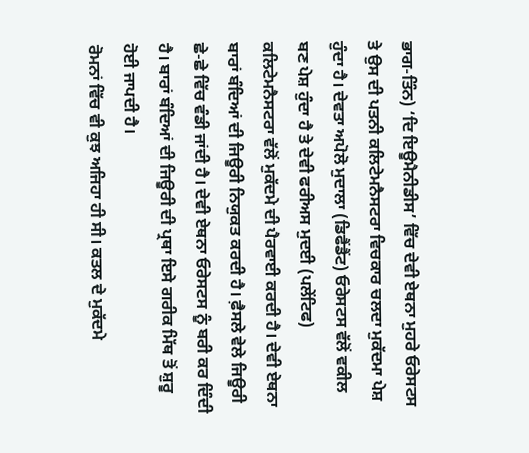ਭਾਗ-ਤਿੰਨ) ‘ਦਿ ਇਊਮੈਨੀਡੀਸ’ ਵਿੱਚ ਦੇਵੀ ਏਥਨਾ ਮੁਹਰੇ ਓਰੇਸਟਸ ਤੇ ਉਸ ਦੀ ਪਤਨੀ ਕਲਿਟੇਮਨੈਸਟਰਾ ਵਿਚਕਾਰ ਚਲਦਾ ਮੁਕੱਦਮਾ ਪੇਸ਼ ਹੁੰਦਾ ਹੈ। ਦੇਵਤਾ ਅਪੋਲੋ ਮੁਦਾਲਾ (ਡਿਫੈਂਡੈਂਟ) ਓਰੇਸਟਸ ਵੱਲੋਂ ਵਕੀਲ ਬਣ ਪੇਸ਼ ਹੁੰਦਾ ਹੈ ਤੇ ਦੇਵੀ ਫਰੀਅਸ ਮੁਦਈ (ਪਲੇਂਟਿਫ) ਕਲਿਟੇਮਨੈਸਟਰਾ ਵੱਲੋਂ ਮੁਕੱਦਮੇ ਦੀ ਪੈਰਵਾਈ ਕਰਦੀ ਹੈ। ਦੇਵੀ ਏਥਨਾ ਬਾਰਾਂ ਬੰਦਿਆਂ ਦੀ ਜਿਊਰੀ ਨਿਯੁਕਤ ਕਰਦੀ ਹੈ। ਫ਼ੈਸਲੇ ਵੇਲੇ ਜਿਊਰੀ ਛੇ-ਛੇ ਵਿੱਚ ਵੰਡੀ ਜਾਂਦੀ ਹੈ। ਦੇਵੀ ਏਥਨਾ ਓਰੇਸਟਸ ਨੂੰ ਬਰੀ ਕਰ ਦਿੰਦੀ ਹੈ। ਬਾਰਾਂ ਬੰਦਿਆਂ ਦੀ ਜਿਊਰੀ ਦੀ ਪ੍ਰਥਾ ਇਸੇ ਗਰੀਕ ਮਿੱਥ ਤੋਂ ਸ਼ੁਰੂ ਹੋਈ ਜਾਪਦੀ ਹੈ।
ਰੋਮਨਾਂ ਵਿੱਚ ਵੀ ਕੁਝ ਅਜਿਹਾ ਹੀ ਸੀ। ਕਤਲ ਦੇ ਮੁਕੱਦਮੇ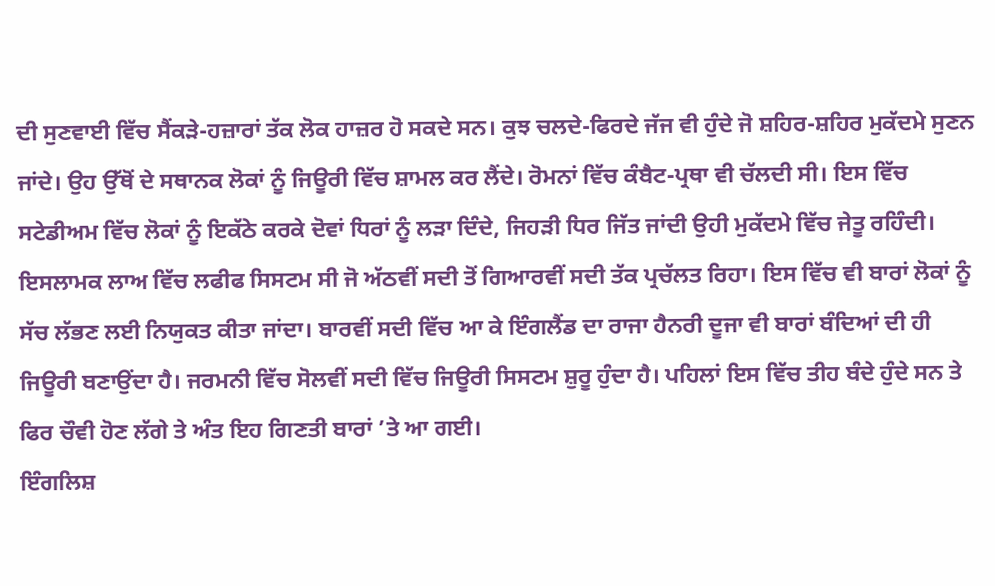ਦੀ ਸੁਣਵਾਈ ਵਿੱਚ ਸੈਂਕੜੇ-ਹਜ਼ਾਰਾਂ ਤੱਕ ਲੋਕ ਹਾਜ਼ਰ ਹੋ ਸਕਦੇ ਸਨ। ਕੁਝ ਚਲਦੇ-ਫਿਰਦੇ ਜੱਜ ਵੀ ਹੁੰਦੇ ਜੋ ਸ਼ਹਿਰ-ਸ਼ਹਿਰ ਮੁਕੱਦਮੇ ਸੁਣਨ ਜਾਂਦੇ। ਉਹ ਉੱਥੋਂ ਦੇ ਸਥਾਨਕ ਲੋਕਾਂ ਨੂੰ ਜਿਊਰੀ ਵਿੱਚ ਸ਼ਾਮਲ ਕਰ ਲੈਂਦੇ। ਰੋਮਨਾਂ ਵਿੱਚ ਕੰਬੈਟ-ਪ੍ਰਥਾ ਵੀ ਚੱਲਦੀ ਸੀ। ਇਸ ਵਿੱਚ ਸਟੇਡੀਅਮ ਵਿੱਚ ਲੋਕਾਂ ਨੂੰ ਇਕੱਠੇ ਕਰਕੇ ਦੋਵਾਂ ਧਿਰਾਂ ਨੂੰ ਲੜਾ ਦਿੰਦੇ, ਜਿਹੜੀ ਧਿਰ ਜਿੱਤ ਜਾਂਦੀ ਉਹੀ ਮੁਕੱਦਮੇ ਵਿੱਚ ਜੇਤੂ ਰਹਿੰਦੀ। ਇਸਲਾਮਕ ਲਾਅ ਵਿੱਚ ਲਫੀਫ ਸਿਸਟਮ ਸੀ ਜੋ ਅੱਠਵੀਂ ਸਦੀ ਤੋਂ ਗਿਆਰਵੀਂ ਸਦੀ ਤੱਕ ਪ੍ਰਚੱਲਤ ਰਿਹਾ। ਇਸ ਵਿੱਚ ਵੀ ਬਾਰਾਂ ਲੋਕਾਂ ਨੂੰ ਸੱਚ ਲੱਭਣ ਲਈ ਨਿਯੁਕਤ ਕੀਤਾ ਜਾਂਦਾ। ਬਾਰਵੀਂ ਸਦੀ ਵਿੱਚ ਆ ਕੇ ਇੰਗਲੈਂਡ ਦਾ ਰਾਜਾ ਹੈਨਰੀ ਦੂਜਾ ਵੀ ਬਾਰਾਂ ਬੰਦਿਆਂ ਦੀ ਹੀ ਜਿਊਰੀ ਬਣਾਉਂਦਾ ਹੈ। ਜਰਮਨੀ ਵਿੱਚ ਸੋਲਵੀਂ ਸਦੀ ਵਿੱਚ ਜਿਊਰੀ ਸਿਸਟਮ ਸ਼ੁਰੂ ਹੁੰਦਾ ਹੈ। ਪਹਿਲਾਂ ਇਸ ਵਿੱਚ ਤੀਹ ਬੰਦੇ ਹੁੰਦੇ ਸਨ ਤੇ ਫਿਰ ਚੌਵੀ ਹੋਣ ਲੱਗੇ ਤੇ ਅੰਤ ਇਹ ਗਿਣਤੀ ਬਾਰਾਂ ’ਤੇ ਆ ਗਈ।
ਇੰਗਲਿਸ਼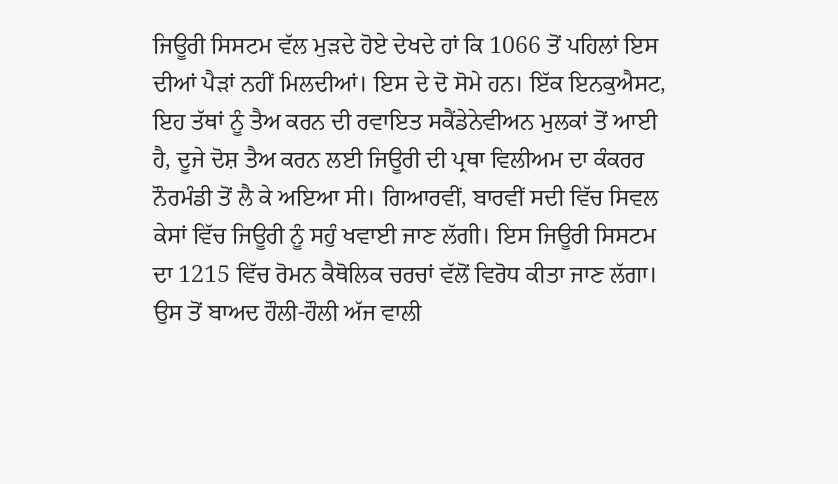ਜਿਊਰੀ ਸਿਸਟਮ ਵੱਲ ਮੁੜਦੇ ਹੋਏ ਦੇਖਦੇ ਹਾਂ ਕਿ 1066 ਤੋਂ ਪਹਿਲਾਂ ਇਸ ਦੀਆਂ ਪੈੜਾਂ ਨਹੀਂ ਮਿਲਦੀਆਂ। ਇਸ ਦੇ ਦੋ ਸੋਮੇ ਹਨ। ਇੱਕ ਇਨਕੁਐਸਟ, ਇਹ ਤੱਥਾਂ ਨੂੰ ਤੈਅ ਕਰਨ ਦੀ ਰਵਾਇਤ ਸਕੈਂਡੇਨੇਵੀਅਨ ਮੁਲਕਾਂ ਤੋਂ ਆਈ ਹੈ, ਦੂਜੇ ਦੋਸ਼ ਤੈਅ ਕਰਨ ਲਈ ਜਿਊਰੀ ਦੀ ਪ੍ਰਥਾ ਵਿਲੀਅਮ ਦਾ ਕੰਕਰਰ ਨੌਰਮੰਡੀ ਤੋਂ ਲੈ ਕੇ ਅਇਆ ਸੀ। ਗਿਆਰਵੀਂ, ਬਾਰਵੀਂ ਸਦੀ ਵਿੱਚ ਸਿਵਲ ਕੇਸਾਂ ਵਿੱਚ ਜਿਊਰੀ ਨੂੰ ਸਹੁੰ ਖਵਾਈ ਜਾਣ ਲੱਗੀ। ਇਸ ਜਿਊਰੀ ਸਿਸਟਮ ਦਾ 1215 ਵਿੱਚ ਰੋਮਨ ਕੈਥੋਲਿਕ ਚਰਚਾਂ ਵੱਲੋਂ ਵਿਰੋਧ ਕੀਤਾ ਜਾਣ ਲੱਗਾ। ਉਸ ਤੋਂ ਬਾਅਦ ਹੌਲੀ-ਹੌਲੀ ਅੱਜ ਵਾਲੀ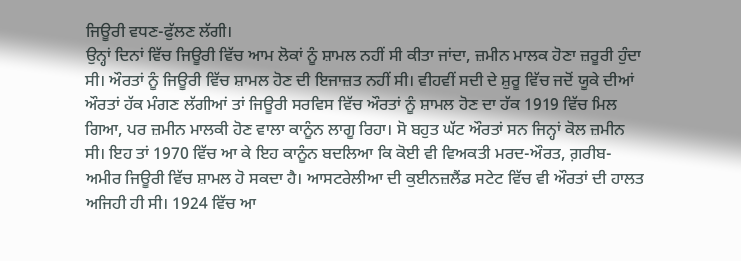ਜਿਊਰੀ ਵਧਣ-ਫੁੱਲਣ ਲੱਗੀ।
ਉਨ੍ਹਾਂ ਦਿਨਾਂ ਵਿੱਚ ਜਿਊਰੀ ਵਿੱਚ ਆਮ ਲੋਕਾਂ ਨੂੰ ਸ਼ਾਮਲ ਨਹੀਂ ਸੀ ਕੀਤਾ ਜਾਂਦਾ, ਜ਼ਮੀਨ ਮਾਲਕ ਹੋਣਾ ਜ਼ਰੂਰੀ ਹੁੰਦਾ ਸੀ। ਔਰਤਾਂ ਨੂੰ ਜਿਊਰੀ ਵਿੱਚ ਸ਼ਾਮਲ ਹੋਣ ਦੀ ਇਜਾਜ਼ਤ ਨਹੀਂ ਸੀ। ਵੀਹਵੀਂ ਸਦੀ ਦੇ ਸ਼ੁਰੂ ਵਿੱਚ ਜਦੋਂ ਯੂਕੇ ਦੀਆਂ ਔਰਤਾਂ ਹੱਕ ਮੰਗਣ ਲੱਗੀਆਂ ਤਾਂ ਜਿਊਰੀ ਸਰਵਿਸ ਵਿੱਚ ਔਰਤਾਂ ਨੂੰ ਸ਼ਾਮਲ ਹੋਣ ਦਾ ਹੱਕ 1919 ਵਿੱਚ ਮਿਲ ਗਿਆ, ਪਰ ਜ਼ਮੀਨ ਮਾਲਕੀ ਹੋਣ ਵਾਲਾ ਕਾਨੂੰਨ ਲਾਗੂ ਰਿਹਾ। ਸੋ ਬਹੁਤ ਘੱਟ ਔਰਤਾਂ ਸਨ ਜਿਨ੍ਹਾਂ ਕੋਲ ਜ਼ਮੀਨ ਸੀ। ਇਹ ਤਾਂ 1970 ਵਿੱਚ ਆ ਕੇ ਇਹ ਕਾਨੂੰਨ ਬਦਲਿਆ ਕਿ ਕੋਈ ਵੀ ਵਿਅਕਤੀ ਮਰਦ-ਔਰਤ, ਗ਼ਰੀਬ-ਅਮੀਰ ਜਿਊਰੀ ਵਿੱਚ ਸ਼ਾਮਲ ਹੋ ਸਕਦਾ ਹੈ। ਆਸਟਰੇਲੀਆ ਦੀ ਕੁਈਨਜ਼ਲੈਂਡ ਸਟੇਟ ਵਿੱਚ ਵੀ ਔਰਤਾਂ ਦੀ ਹਾਲਤ ਅਜਿਹੀ ਹੀ ਸੀ। 1924 ਵਿੱਚ ਆ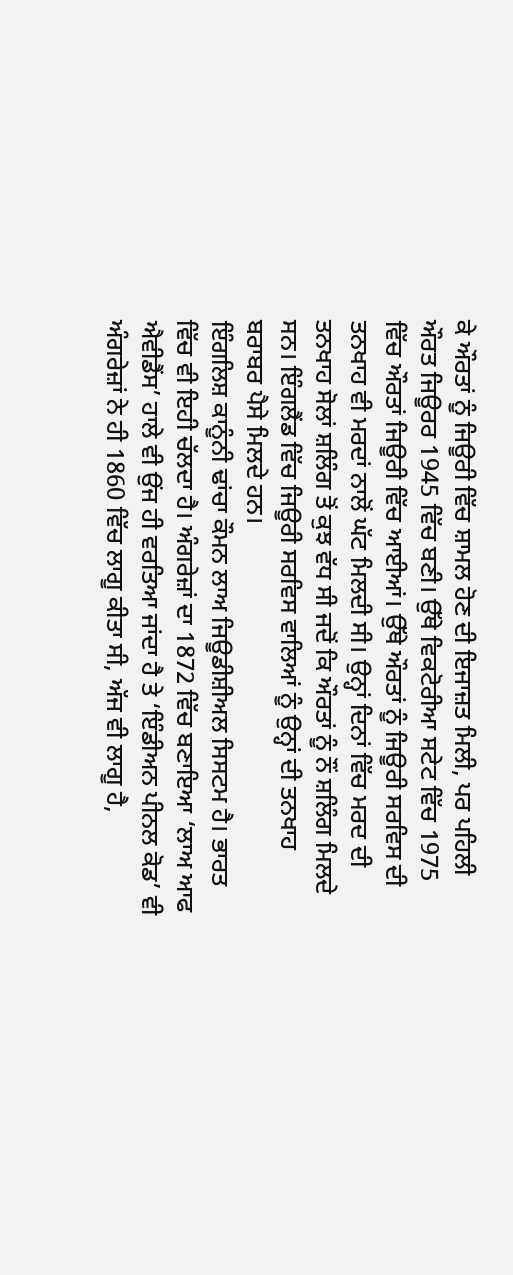ਕੇ ਔਰਤਾਂ ਨੂੰ ਜਿਊਰੀ ਵਿੱਚ ਸ਼ਾਮਲ ਹੋਣ ਦੀ ਇਜਾਜ਼ਤ ਮਿਲੀ, ਪਰ ਪਹਿਲੀ ਔਰਤ ਜਿਊਰਰ 1945 ਵਿੱਚ ਬਣੀ। ਉੱਥੇ ਵਿਕਟੋਰੀਆ ਸਟੇਟ ਵਿੱਚ 1975 ਵਿੱਚ ਔਰਤਾਂ ਜਿਊਰੀ ਵਿੱਚ ਆਈਆਂ। ਉੱਥੇ ਔਰਤਾਂ ਨੂੰ ਜਿਊਰੀ ਸਰਵਿਸ ਦੀ ਤਨਖਾਹ ਵੀ ਮਰਦਾਂ ਨਾਲੋਂ ਘੱਟ ਮਿਲਦੀ ਸੀ। ਉਨ੍ਹਾਂ ਦਿਨਾਂ ਵਿੱਚ ਮਰਦ ਦੀ ਤਨਖਾਹ ਸੋਲਾਂ ਸ਼ਲਿੰਗ ਤੋਂ ਕੁਝ ਵੱਧ ਸੀ ਜਦੋਂ ਕਿ ਔਰਤਾਂ ਨੂੰ ਨੌਂ ਸ਼ਲਿੰਗ ਮਿਲਦੇ ਸਨ। ਇੰਗਲੈਂਡ ਵਿੱਚ ਜਿਊਰੀ ਸਰਵਿਸ ਵਾਲਿਆਂ ਨੂੰ ਉਨ੍ਹਾਂ ਦੀ ਤਨਖਾਹ ਬਰਾਬਰ ਪੈਸੇ ਮਿਲਦੇ ਹਨ।
ਇੰਗਲਿਸ਼ ਕਾਨੂੰਨੀ ਢਾਂਚਾ ਕੌਮਨ ਲਾਅ ਜਿਊਡੀਸ਼ੀਅਲ ਸਿਸਟਮ ਹੈ। ਭਾਰਤ ਵਿੱਚ ਵੀ ਇਹੀ ਚੱਲਦਾ ਹੈ। ਅੰਗਰੇਜ਼ਾਂ ਦਾ 1872 ਵਿੱਚ ਬਣਾਇਆ ‘ਲਾਅ ਆਫ ਐਵੀਡੈਂਸ’ ਹਾਲੇ ਵੀ ਉਂਜ ਹੀ ਵਰਤਿਆ ਜਾਂਦਾ ਹੈ ਤੇ ‘ਇੰਡੀਅਨ ਪੀਨਲ ਕੋਡ’ ਵੀ ਅੰਗਰੇਜ਼ਾਂ ਨੇ ਹੀ 1860 ਵਿੱਚ ਲਾਗੂ ਕੀਤਾ ਸੀ, ਅੱਜ ਵੀ ਲਾਗੂ ਹੈ,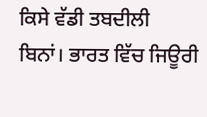ਕਿਸੇ ਵੱਡੀ ਤਬਦੀਲੀ ਬਿਨਾਂ। ਭਾਰਤ ਵਿੱਚ ਜਿਊਰੀ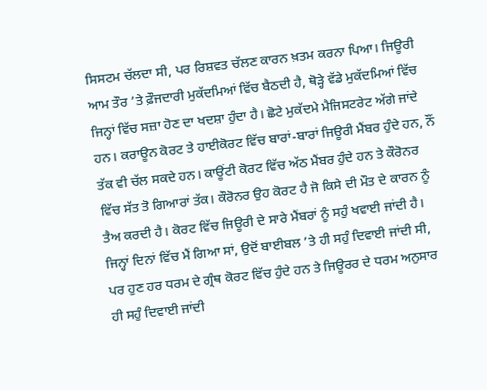ਸਿਸਟਮ ਚੱਲਦਾ ਸੀ, ਪਰ ਰਿਸ਼ਵਤ ਚੱਲਣ ਕਾਰਨ ਖ਼ਤਮ ਕਰਨਾ ਪਿਆ। ਜਿਊਰੀ ਆਮ ਤੌਰ ’ਤੇ ਫ਼ੌਜਦਾਰੀ ਮੁਕੱਦਮਿਆਂ ਵਿੱਚ ਬੈਠਦੀ ਹੈ, ਥੋੜ੍ਹੇ ਵੱਡੇ ਮੁਕੱਦਮਿਆਂ ਵਿੱਚ ਜਿਨ੍ਹਾਂ ਵਿੱਚ ਸਜ਼ਾ ਹੋਣ ਦਾ ਖਦਸ਼ਾ ਹੁੰਦਾ ਹੈ। ਛੋਟੇ ਮੁਕੱਦਮੇ ਮੈਜਿਸਟਰੇਟ ਅੱਗੇ ਜਾਂਦੇ ਹਨ। ਕਰਾਊਨ ਕੋਰਟ ਤੇ ਹਾਈਕੋਰਟ ਵਿੱਚ ਬਾਰਾਂ-ਬਾਰਾਂ ਜਿਊਰੀ ਮੈਂਬਰ ਹੁੰਦੇ ਹਨ, ਨੌਂ ਤੱਕ ਵੀ ਚੱਲ ਸਕਦੇ ਹਨ। ਕਾਊਂਟੀ ਕੋਰਟ ਵਿੱਚ ਅੱਠ ਮੈਂਬਰ ਹੁੰਦੇ ਹਨ ਤੇ ਕੌਰੋਨਰ ਵਿੱਚ ਸੱਤ ਤੋ ਗਿਆਰਾਂ ਤੱਕ। ਕੌਰੋਨਰ ਉਹ ਕੋਰਟ ਹੈ ਜੋ ਕਿਸੇ ਦੀ ਮੌਤ ਦੇ ਕਾਰਨ ਨੂੰ ਤੈਅ ਕਰਦੀ ਹੈ। ਕੋਰਟ ਵਿੱਚ ਜਿਊਰੀ ਦੇ ਸਾਰੇ ਮੈਂਬਰਾਂ ਨੂੰ ਸਹੁੰ ਖਵਾਈ ਜਾਂਦੀ ਹੈ। ਜਿਨ੍ਹਾਂ ਦਿਨਾਂ ਵਿੱਚ ਮੈਂ ਗਿਆ ਸਾਂ, ਉਦੋਂ ਬਾਈਬਲ ’ਤੇ ਹੀ ਸਹੁੰ ਦਿਵਾਈ ਜਾਂਦੀ ਸੀ, ਪਰ ਹੁਣ ਹਰ ਧਰਮ ਦੇ ਗ੍ਰੰਥ ਕੋਰਟ ਵਿੱਚ ਹੁੰਦੇ ਹਨ ਤੇ ਜਿਊਰਰ ਦੇ ਧਰਮ ਅਨੁਸਾਰ ਹੀ ਸਹੁੰ ਦਿਵਾਈ ਜਾਂਦੀ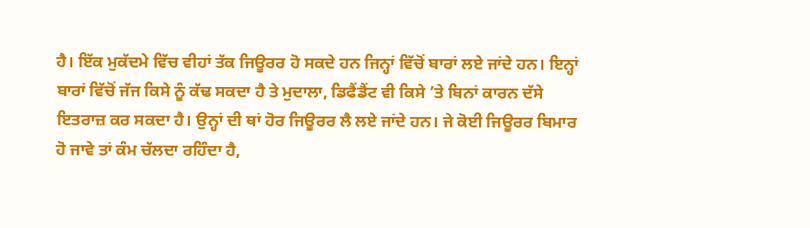ਹੈ। ਇੱਕ ਮੁਕੱਦਮੇ ਵਿੱਚ ਵੀਹਾਂ ਤੱਕ ਜਿਊਰਰ ਹੋ ਸਕਦੇ ਹਨ ਜਿਨ੍ਹਾਂ ਵਿੱਚੋਂ ਬਾਰਾਂ ਲਏ ਜਾਂਦੇ ਹਨ। ਇਨ੍ਹਾਂ ਬਾਰਾਂ ਵਿੱਚੋਂ ਜੱਜ ਕਿਸੇ ਨੂੰ ਕੱਢ ਸਕਦਾ ਹੈ ਤੇ ਮੁਦਾਲਾ, ਡਿਫੈਂਡੈਂਟ ਵੀ ਕਿਸੇ ’ਤੇ ਬਿਨਾਂ ਕਾਰਨ ਦੱਸੇ ਇਤਰਾਜ਼ ਕਰ ਸਕਦਾ ਹੈ। ਉਨ੍ਹਾਂ ਦੀ ਥਾਂ ਹੋਰ ਜਿਊਰਰ ਲੈ ਲਏ ਜਾਂਦੇ ਹਨ। ਜੇ ਕੋਈ ਜਿਊਰਰ ਬਿਮਾਰ ਹੋ ਜਾਵੇ ਤਾਂ ਕੰਮ ਚੱਲਦਾ ਰਹਿੰਦਾ ਹੈ,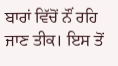ਬਾਰਾਂ ਵਿੱਚੋਂ ਨੌਂ ਰਹਿ ਜਾਣ ਤੀਕ। ਇਸ ਤੋਂ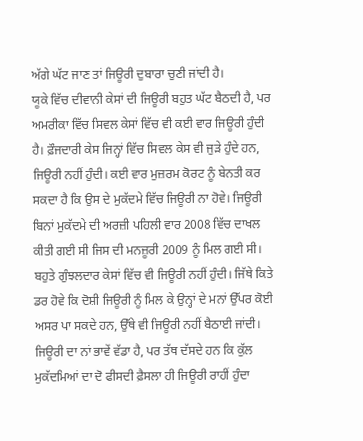ਅੱਗੇ ਘੱਟ ਜਾਣ ਤਾਂ ਜਿਊਰੀ ਦੁਬਾਰਾ ਚੁਣੀ ਜਾਂਦੀ ਹੈ।
ਯੂਕੇ ਵਿੱਚ ਦੀਵਾਨੀ ਕੇਸਾਂ ਦੀ ਜਿਊਰੀ ਬਹੁਤ ਘੱਟ ਬੈਠਦੀ ਹੈ, ਪਰ ਅਮਰੀਕਾ ਵਿੱਚ ਸਿਵਲ ਕੇਸਾਂ ਵਿੱਚ ਵੀ ਕਈ ਵਾਰ ਜਿਊਰੀ ਹੁੰਦੀ ਹੈ। ਫ਼ੌਜਦਾਰੀ ਕੇਸ ਜਿਨ੍ਹਾਂ ਵਿੱਚ ਸਿਵਲ ਕੇਸ ਵੀ ਜੁੜੇ ਹੁੰਦੇ ਹਨ, ਜਿਊਰੀ ਨਹੀਂ ਹੁੰਦੀ। ਕਈ ਵਾਰ ਮੁਜ਼ਰਮ ਕੋਰਟ ਨੂੰ ਬੇਨਤੀ ਕਰ ਸਕਦਾ ਹੈ ਕਿ ਉਸ ਦੇ ਮੁਕੱਦਮੇ ਵਿੱਚ ਜਿਊਰੀ ਨਾ ਹੋਵੇ। ਜਿਊਰੀ ਬਿਨਾਂ ਮੁਕੱਦਮੇ ਦੀ ਅਰਜ਼ੀ ਪਹਿਲੀ ਵਾਰ 2008 ਵਿੱਚ ਦਾਖਲ ਕੀਤੀ ਗਈ ਸੀ ਜਿਸ ਦੀ ਮਨਜ਼ੂਰੀ 2009 ਨੂੰ ਮਿਲ ਗਈ ਸੀ। ਬਹੁਤੇ ਗੁੰਝਲਦਾਰ ਕੇਸਾਂ ਵਿੱਚ ਵੀ ਜਿਊਰੀ ਨਹੀਂ ਹੁੰਦੀ। ਜਿੱਥੇ ਕਿਤੇ ਡਰ ਹੋਵੇ ਕਿ ਦੋਸ਼ੀ ਜਿਊਰੀ ਨੂੰ ਮਿਲ ਕੇ ਉਨ੍ਹਾਂ ਦੇ ਮਨਾਂ ਉੱਪਰ ਕੋਈ ਅਸਰ ਪਾ ਸਕਦੇ ਹਨ, ਉੱਥੇ ਵੀ ਜਿਊਰੀ ਨਹੀਂ ਬੈਠਾਈ ਜਾਂਦੀ। ਜਿਊਰੀ ਦਾ ਨਾਂ ਭਾਵੇਂ ਵੱਡਾ ਹੈ, ਪਰ ਤੱਥ ਦੱਸਦੇ ਹਨ ਕਿ ਕੁੱਲ ਮੁਕੱਦਮਿਆਂ ਦਾ ਦੋ ਫੀਸਦੀ ਫ਼ੈਸਲਾ ਹੀ ਜਿਊਰੀ ਰਾਹੀਂ ਹੁੰਦਾ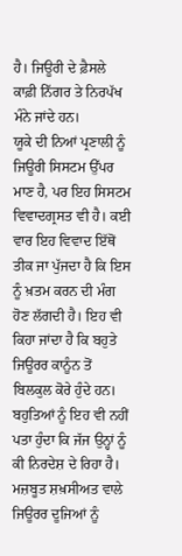ਹੈ। ਜਿਊਰੀ ਦੇ ਫ਼ੈਸਲੇ ਕਾਫ਼ੀ ਨਿੱਗਰ ਤੇ ਨਿਰਪੱਖ ਮੰਨੇ ਜਾਂਦੇ ਹਨ।
ਯੂਕੇ ਦੀ ਨਿਆਂ ਪ੍ਰਣਾਲੀ ਨੂੰ ਜਿਊਰੀ ਸਿਸਟਮ ਉੱਪਰ ਮਾਣ ਹੈ, ਪਰ ਇਹ ਸਿਸਟਮ ਵਿਵਾਦਗ੍ਰਸਤ ਵੀ ਹੈ। ਕਈ ਵਾਰ ਇਹ ਵਿਵਾਦ ਇੱਥੋਂ ਤੀਕ ਜਾ ਪੁੱਜਦਾ ਹੈ ਕਿ ਇਸ ਨੂੰ ਖ਼ਤਮ ਕਰਨ ਦੀ ਮੰਗ ਹੋਣ ਲੱਗਦੀ ਹੈ। ਇਹ ਵੀ ਕਿਹਾ ਜਾਂਦਾ ਹੈ ਕਿ ਬਹੁਤੇ ਜਿਊਰਰ ਕਾਨੂੰਨ ਤੋਂ ਬਿਲਕੁਲ ਕੋਰੇ ਹੁੰਦੇ ਹਨ। ਬਹੁਤਿਆਂ ਨੂੰ ਇਹ ਵੀ ਨਹੀਂ ਪਤਾ ਹੁੰਦਾ ਕਿ ਜੱਜ ਉਨ੍ਹਾਂ ਨੂੰ ਕੀ ਨਿਰਦੇਸ਼ ਦੇ ਰਿਹਾ ਹੈ। ਮਜ਼ਬੂਤ ਸ਼ਖ਼ਸੀਅਤ ਵਾਲੇ ਜਿਊਰਰ ਦੂਜਿਆਂ ਨੂੰ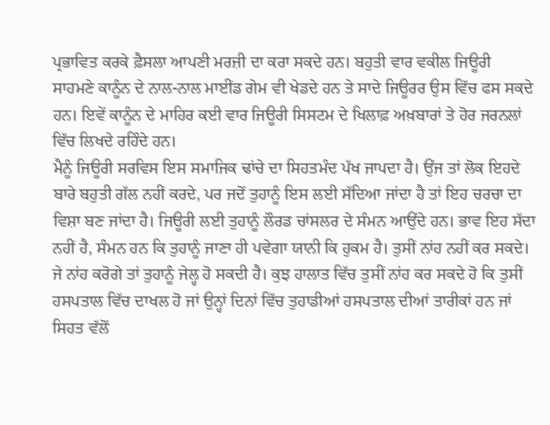ਪ੍ਰਭਾਵਿਤ ਕਰਕੇ ਫ਼ੈਸਲਾ ਆਪਣੀ ਮਰਜ਼ੀ ਦਾ ਕਰਾ ਸਕਦੇ ਹਨ। ਬਹੁਤੀ ਵਾਰ ਵਕੀਲ ਜਿਊਰੀ ਸਾਹਮਣੇ ਕਾਨੂੰਨ ਦੇ ਨਾਲ-ਨਾਲ ਮਾਈਂਡ ਗੇਮ ਵੀ ਖੇਡਦੇ ਹਨ ਤੇ ਸਾਦੇ ਜਿਊਰਰ ਉਸ ਵਿੱਚ ਫਸ ਸਕਦੇ ਹਨ। ਇਵੇਂ ਕਾਨੂੰਨ ਦੇ ਮਾਹਿਰ ਕਈ ਵਾਰ ਜਿਊਰੀ ਸਿਸਟਮ ਦੇ ਖਿਲਾਫ਼ ਅਖ਼ਬਾਰਾਂ ਤੇ ਹੋਰ ਜਰਨਲਾਂ ਵਿੱਚ ਲਿਖਦੇ ਰਹਿੰਦੇ ਹਨ।
ਮੈਨੂੰ ਜਿਊਰੀ ਸਰਵਿਸ ਇਸ ਸਮਾਜਿਕ ਢਾਂਚੇ ਦਾ ਸਿਹਤਮੰਦ ਪੱਖ ਜਾਪਦਾ ਹੈ। ਉਂਜ ਤਾਂ ਲੋਕ ਇਹਦੇ ਬਾਰੇ ਬਹੁਤੀ ਗੱਲ ਨਹੀਂ ਕਰਦੇ, ਪਰ ਜਦੋਂ ਤੁਹਾਨੂੰ ਇਸ ਲਈ ਸੱਦਿਆ ਜਾਂਦਾ ਹੈ ਤਾਂ ਇਹ ਚਰਚਾ ਦਾ ਵਿਸ਼ਾ ਬਣ ਜਾਂਦਾ ਹੈ। ਜਿਊਰੀ ਲਈ ਤੁਹਾਨੂੰ ਲੌਰਡ ਚਾਂਸਲਰ ਦੇ ਸੰਮਨ ਆਉਂਦੇ ਹਨ। ਭਾਵ ਇਹ ਸੱਦਾ ਨਹੀਂ ਹੈ, ਸੰਮਨ ਹਨ ਕਿ ਤੁਹਾਨੂੰ ਜਾਣਾ ਹੀ ਪਵੇਗਾ ਯਾਨੀ ਕਿ ਹੁਕਮ ਹੈ। ਤੁਸੀਂ ਨਾਂਹ ਨਹੀਂ ਕਰ ਸਕਦੇ। ਜੇ ਨਾਂਹ ਕਰੋਗੇ ਤਾਂ ਤੁਹਾਨੂੰ ਜੇਲ੍ਹ ਹੋ ਸਕਦੀ ਹੈ। ਕੁਝ ਹਾਲਾਤ ਵਿੱਚ ਤੁਸੀਂ ਨਾਂਹ ਕਰ ਸਕਦੇ ਹੋ ਕਿ ਤੁਸੀਂ ਹਸਪਤਾਲ ਵਿੱਚ ਦਾਖਲ ਹੋ ਜਾਂ ਉਨ੍ਹਾਂ ਦਿਨਾਂ ਵਿੱਚ ਤੁਹਾਡੀਆਂ ਹਸਪਤਾਲ ਦੀਆਂ ਤਾਰੀਕਾਂ ਹਨ ਜਾਂ ਸਿਹਤ ਵੱਲੋਂ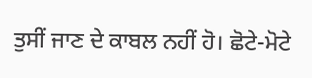ਤੁਸੀਂ ਜਾਣ ਦੇ ਕਾਬਲ ਨਹੀਂ ਹੋ। ਛੋਟੇ-ਮੋਟੇ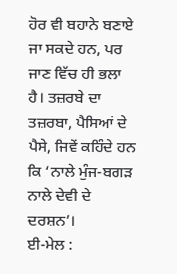ਹੋਰ ਵੀ ਬਹਾਨੇ ਬਣਾਏ ਜਾ ਸਕਦੇ ਹਨ, ਪਰ ਜਾਣ ਵਿੱਚ ਹੀ ਭਲਾ ਹੈ। ਤਜ਼ਰਬੇ ਦਾ ਤਜ਼ਰਬਾ, ਪੈਸਿਆਂ ਦੇ ਪੈਸੇ, ਜਿਵੇਂ ਕਹਿੰਦੇ ਹਨ ਕਿ ‘ਨਾਲੇ ਮੁੰਜ-ਬਗੜ ਨਾਲੇ ਦੇਵੀ ਦੇ ਦਰਸ਼ਨ’।
ਈ-ਮੇਲ :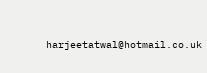harjeetatwal@hotmail.co.uk